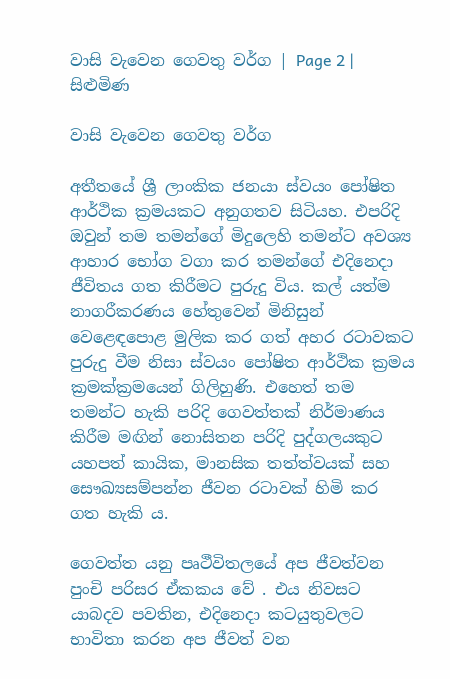වාසි වැවෙන ගෙවතු වර්ග | Page 2 | සිළුමිණ

වාසි වැවෙන ගෙවතු වර්ග

අතීතයේ ශ්‍රී ලාංකික ජනයා ස්වයං පෝෂිත ආර්ථික ක්‍රමයකට අනුගතව සිටියහ. එපරිදි ඔවුන් තම තමන්ගේ මිදුලෙහි තමන්ට අවශ්‍ය ආහාර භෝග වගා කර තමන්ගේ එදිනෙදා ජීවිතය ගත කිරීමට පුරුදු විය. කල් යත්ම නාගරීකරණය හේතුවෙන් මිනිසුන් වෙළෙඳපොළ මුලික කර ගත් අහර රටාවකට පුරුදු වීම නිසා ස්වයං පෝෂිත ආර්ථික ක්‍රමය ක්‍රමක්ක්‍රමයෙන් ගිලිහුණි. එහෙත් තම තමන්ට හැකි පරිදි ගෙවත්තක් නිර්මාණය කිරීම මඟින් නොසිතන පරිදි පුද්ගලයකුට යහපත් කායික, මානසික තත්ත්වයක් සහ සෞඛ්‍යසම්පන්න ජීවන රටාවක් හිමි කර ගත හැකි ය.

ගෙවත්ත යනු පෘථීවිතලයේ අප ජීවත්වන පුංචි පරිසර ඒකකය වේ . එය නිවසට යාබදව පවතින, එදිනෙදා කටයුතුවලට භාවිතා කරන අප ජීවත් වන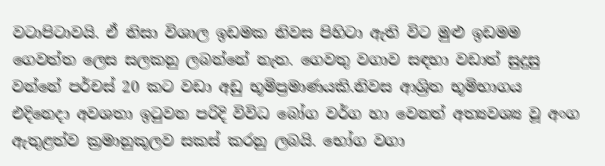වටාපිටාවයි. ඒ නිසා විශාල ඉඩමක නිවස පිහිටා ඇති විට මුළු ඉඩමම ගෙවත්ත ලෙස සලකනු ලබන්නේ නැත. ගෙවතු වගාව සඳහා වඩාත් සුදුසු වන්නේ පර්චස් 20 කට වඩා අඩු භූමිප්‍රමාණයකි.නිවස ආශ්‍රිත භූමිභාගය එදිනෙදා අවශතා ඉටුවන පරිදි විවිධ බෝග වර්ග හා වෙනත් අත්‍යවශ්‍ය වූ අංග ඇතුළත්ව ක්‍රමානුකූලව සකස් කරනු ලබයි. භෝග වගා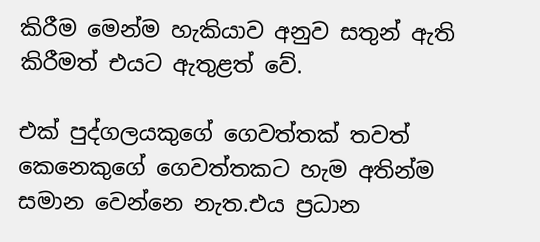කිරීම මෙන්ම හැකියාව අනුව සතුන් ඇති කිරීමත් එයට ඇතුළත් වේ.

එක් පුද්ගලයකුගේ ගෙවත්තක් තවත් කෙනෙකුගේ ගෙවත්තකට හැම අතින්ම සමාන වෙන්නෙ නැත.එය ප්‍රධාන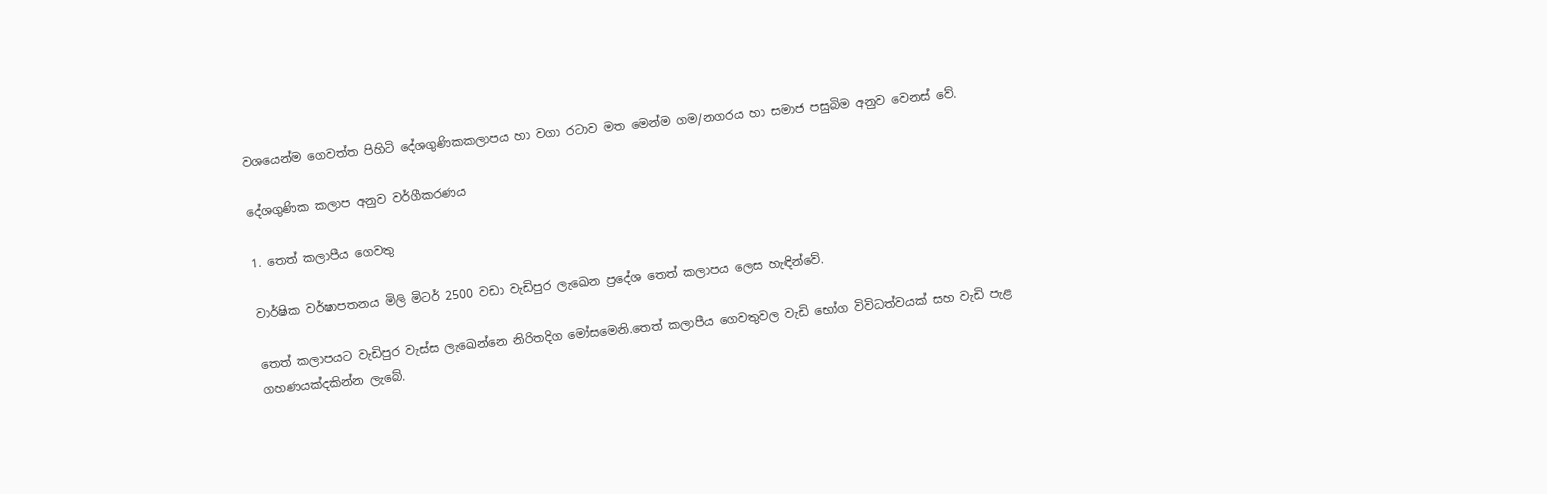වශයෙන්ම ගෙවත්ත පිහිටි දේශගුණිකකලාපය හා වගා රටාව මත මෙන්ම ගම/නගරය හා සමාජ පසුබිම අනුව වෙනස් වේ.

දේශගුණික කලාප අනුව වර්ගීකරණය

1. තෙත් කලාපීය ගෙවතු

වාර්ෂික වර්ෂාපතනය මිලි මිටර් 2500 වඩා වැඩිපුර ලැඛෙන ප්‍රදේශ තෙත් කලාපය ලෙස හැඳින්වේ.

තෙත් කලාපයට වැඩිපුර වැස්ස ලැඛෙන්නෙ නිරිතදිග මෝසමෙනි.තෙත් කලාපීය ගෙවතුවල වැඩි භෝග විවිධත්වයක් සහ වැඩි පැළ ගහණයක්දකින්න ලැබේ.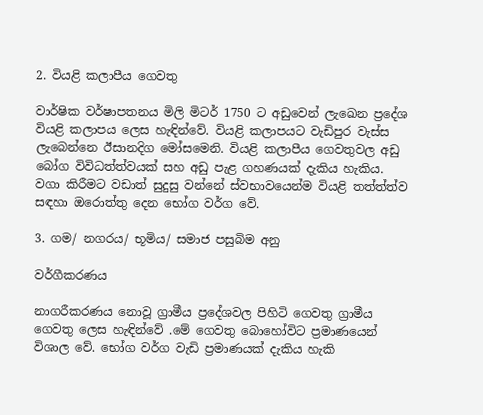2. වියළි කලාපීය ගෙවතු

වාර්ෂික වර්ෂාපතනය මිලි මිටර් 1750 ට අඩුවෙන් ලැඛෙන ප්‍රදේශ වියළි කලාපය ලෙස හැඳින්වේ. වියළි කලාපයට වැඩිපුර වැස්ස ලැබෙන්නෙ ඊසානදිග මෝසමෙනි. වියළි කලාපීය ගෙවතුවල අඩු බෝග විවිධත්ත්වයක් සහ අඩු පැළ ගහණයක් දැකිය හැකිය. වගා කිරීමට වඩාත් සුදුසු වන්නේ ස්වභාවයෙන්ම වියළි තත්ත්ත්ව සඳහා ඔරොත්තු දෙන භෝග වර්ග වේ.

3. ගම/ නගරය/ භූමිය/ සමාජ පසුබිම අනු

වර්ගීකරණය

නාගරීකරණය නොවූ ග්‍රාමීය ප්‍රදේශවල පිහිටි ගෙවතු ග්‍රාමීය ගෙවතු ලෙස හැඳින්වේ .මේ ගෙවතු බොහෝවිට ප්‍රමාණයෙන් විශාල වේ. භෝග වර්ග වැඩි ප්‍රමාණයක් දැකිය හැකි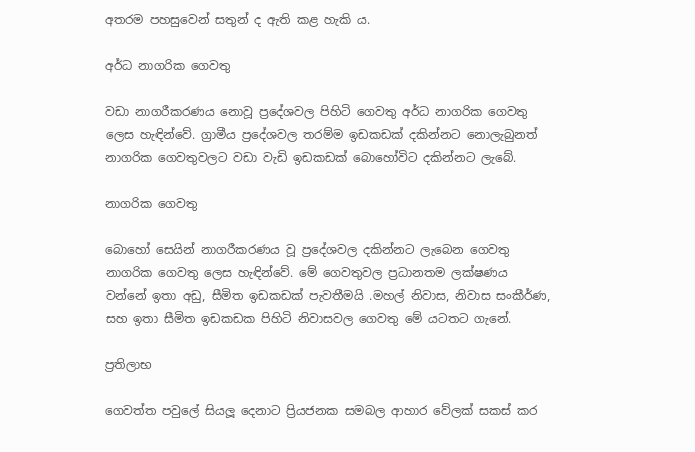අතරම පහසුවෙන් සතුන් ද ඇති කළ හැකි ය.

අර්ධ නාගරික ගෙවතු

වඩා නාගරීකරණය නොවූ ප්‍රදේශවල පිහිටි ගෙවතු අර්ධ නාගරික ගෙවතු ලෙස හැඳින්වේ. ග්‍රාමීය ප්‍රදේශවල තරම්ම ඉඩකඩක් දකින්නට නොලැබුනත් නාගරික ගෙවතුවලට වඩා වැඩි ඉඩකඩක් බොහෝවිට දකින්නට ලැබේ.

නාගරික ගෙවතු

බොහෝ සෙයින් නාගරීකරණය වූ ප්‍රදේශවල දකින්නට ලැබෙන ගෙවතු නාගරික ගෙවතු ලෙස හැඳින්වේ. මේ ගෙවතුවල ප්‍රධානතම ලක්ෂණය වන්නේ ඉතා අඩු, සීමිත ඉඩකඩක් පැවතීමයි .මහල් නිවාස, නිවාස සංකීර්ණ, සහ ඉතා සීමිත ඉඩකඩක පිහිටි නිවාසවල ගෙවතු මේ යටතට ගැනේ.

ප්‍රතිලාභ

ගෙවත්ත පවුලේ සියලූ දෙනාට ප්‍රියජනක සමබල ආහාර වේලක් සකස් කර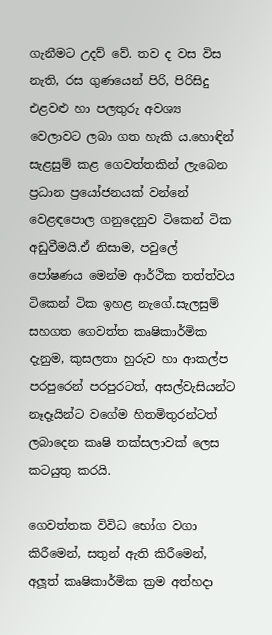ගැනීමට උදව් වේ. තව ද වස විස නැති, රස ගුණයෙන් පිරි, පිරිසිදු එළවළු හා පලතුරු අවශ්‍ය වෙලාවට ලබා ගත හැකි ය.හොඳින් සැළසුම් කළ ගෙවත්තකින් ලැබෙන ප්‍රධාන ප්‍රයෝජනයක් වන්නේ වෙළඳපොල ගනුදෙනුව ටිකෙන් ටික අඩුවීමයි.ඒ නිසාම, පවුලේ පෝෂණය මෙන්ම ආර්ථික තත්ත්වය ටිකෙන් ටික ඉහළ නැගේ.සැලසුම් සහගත ගෙවත්ත කෘෂිකාර්මික දැනුම, කුසලතා හුරුව හා ආකල්ප පරපුරෙන් පරපුරටත්, අසල්වැසියන්ට නෑදෑයින්ට වගේම හිතමිතුරන්ටත් ලබාදෙන කෘෂි තක්සලාවක් ලෙස කටයුතු කරයි.

ගෙවත්තක විවිධ භෝග වගා කිරීමෙන්, සතුන් ඇති කිරීමෙන්, අලූත් කෘෂිකාර්මික ක්‍රම අත්හදා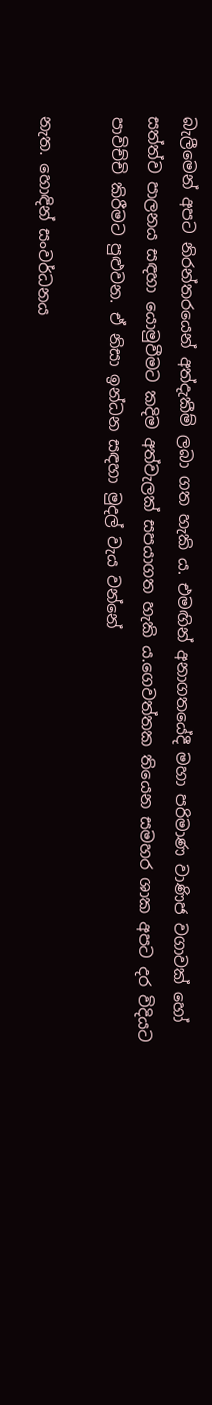බැලීමෙන් අපට නිරන්තරයෙන් අත්දැකීම් ලබා ගත හැකි ය. එමඟින් අනාගතයේදී මහා පරිමාණ වාණිජ වගාවක් හෝ සත්ත්ව පාලනය සඳහා යොමුවීමට කදිම අත්වැලක් සපයාගත හැකි ය.ගෙවත්තක තියෙන සමහර ශාක අපට දර විදියට පාවිච්චි කිරීමට පුළුවන. ඒ නිසා ඉන්ධන සඳහා මුදල් වැය වන්නේ

නැත. හොඳින් සංවර්ධනය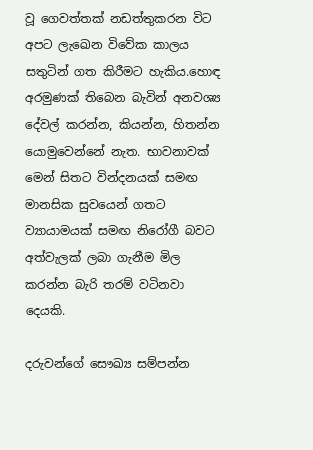වූ ගෙවත්තක් නඩත්තුකරන විට අපට ලැඛෙන විවේක කාලය සතුටින් ගත කිරීමට හැකිය.හොඳ අරමුණක් තිබෙන බැවින් අනවශ්‍ය දේවල් කරන්න, කියන්න, හිතන්න යොමුවෙන්නේ නැත. භාවනාවක් මෙන් සිතට වින්දනයක් සමඟ මානසික සුවයෙන් ගතට ව්‍යායාමයක් සමඟ නිරෝගී බවට අත්වැලක් ලබා ගැනීම මිල කරන්න බැරි තරම් වටිනවා දෙයකි.

දරුවන්ගේ සෞඛ්‍ය සම්පන්න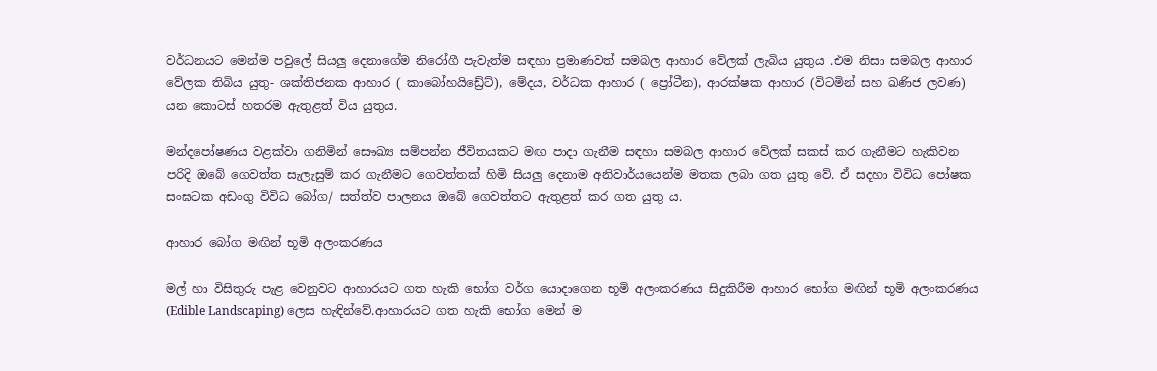වර්ධනයට මෙන්ම පවුලේ සියලු දෙනාගේම නිරෝගී පැවැත්ම සඳහා ප්‍රමාණවත් සමබල ආහාර වේලක් ලැබිය යුතුය .එම නිසා සමබල ආහාර වේලක තිබිය යුතු- ශක්තිජනක ආහාර ( කාබෝහයිඩ්‍රේට්), මේදය, වර්ධක ආහාර ( ප්‍රෝටීන), ආරක්ෂක ආහාර (විටමින් සහ ඛණිජ ලවණ) යන කොටස් හතරම ඇතුළත් විය යුතුය.

මන්දපෝෂණය වළක්වා ගනිමින් සෞඛ්‍ය සම්පන්න ජීවිතයකට මඟ පාදා ගැනීම සඳහා සමබල ආහාර වේලක් සකස් කර ගැනීමට හැකිවන පරිදි ඔබේ ගෙවත්ත සැලැසුම් කර ගැනීමට ගෙවත්තක් හිමි සියලු දෙනාම අනිවාර්යයෙන්ම මතක ලබා ගත යුතු වේ. ඒ සදහා විවිධ පෝෂක සංඝටක අඩංගු විවිධ බෝග/ සත්ත්ව පාලනය ඔබේ ගෙවත්තට ඇතුළත් කර ගත යුතු ය.

ආහාර බෝග මඟින් භූමි අලංකරණය

මල් හා විසිතුරු පැළ වෙනුවට ආහාරයට ගත හැකි භෝග වර්ග යොදාගෙන භූමි අලංකරණය සිදුකිරීම ආහාර භෝග මඟින් භූමි අලංකරණය (Edible Landscaping) ලෙස හැඳින්වේ.ආහාරයට ගත හැකි භෝග මෙන් ම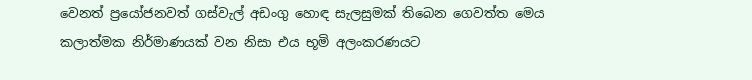වෙනත් ප්‍රයෝජනවත් ගස්වැල් අඩංගු හොඳ සැලසුමක් තිබෙන ගෙවත්ත මෙය කලාත්මක නිර්මාණයක් වන නිසා එය භූමි අලංකරණයට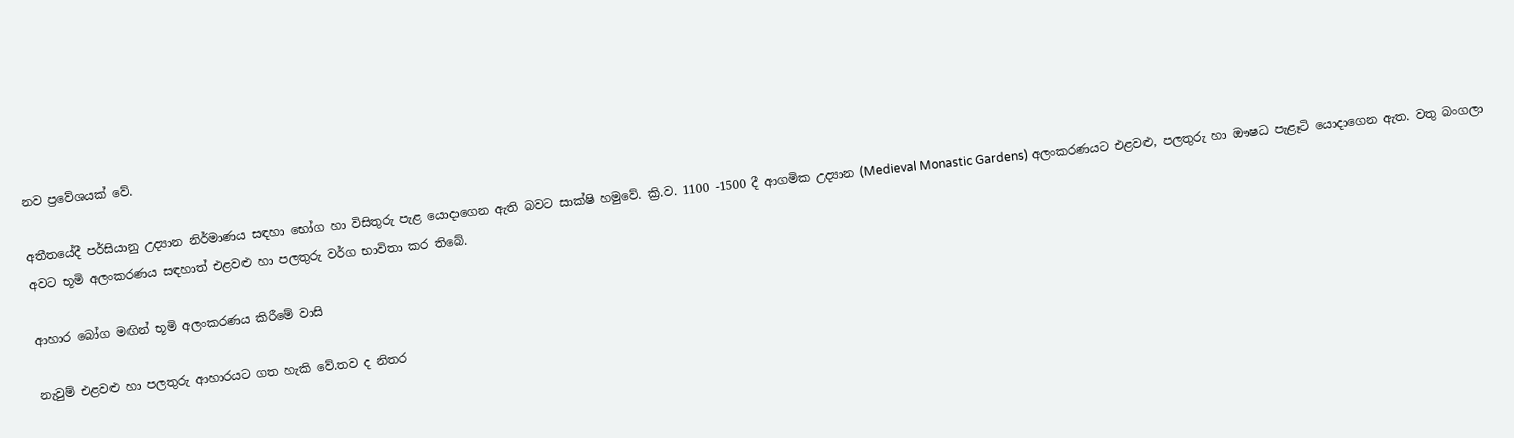නව ප්‍රවේශයක් වේ.

අතීතයේදී පර්සියානු උද්‍යාන නිර්මාණය සඳහා භෝග හා විසිතුරු පැළ යොදාගෙන ඇති බවට සාක්ෂි හමුවේ. ක්‍රි.ව. 1100 -1500 දී ආගමික උද්‍යාන (Medieval Monastic Gardens) අලංකරණයට එළවළු, පලතුරු හා ඖෂධ පැළෑටි යොදාගෙන ඇත. වතු බංගලා අවට භූමි අලංකරණය සඳහාත් එළවළු හා පලතුරු වර්ග භාවිතා කර තිබේ.

ආහාර බෝග මඟින් භූමි අලංකරණය කිරීමේ වාසි

නැවුම් එළවළු හා පලතුරු ආහාරයට ගත හැකි වේ.තව ද නිතර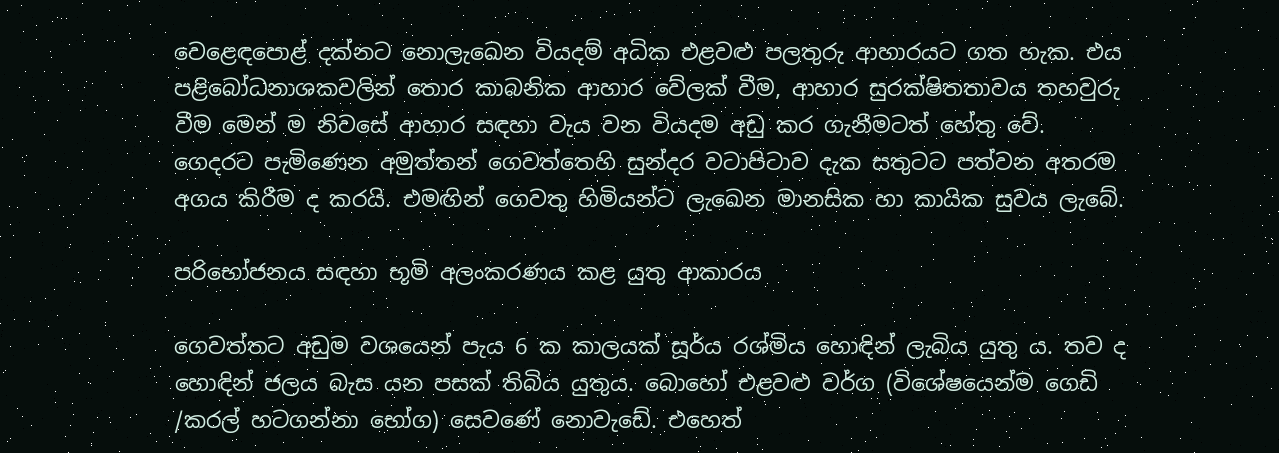වෙළෙඳපොළ් දක්නට නොලැඛෙන වියදම් අධික එළවළු පලතුරු ආහාරයට ගත හැක. එය පළිබෝධනාශකවලින් තොර කාබනික ආහාර වේලක් වීම, ආහාර සුරක්ෂිතතාවය තහවුරු වීම මෙන් ම නිවසේ ආහාර සඳහා වැය වන වියදම අඩු කර ගැනීමටත් හේතු වේ. ගෙදරට පැමිණෙන අමුත්තන් ගෙවත්තෙහි සුන්දර වටාපිටාව දැක සතුටට පත්වන අතරම අගය කිරීම ද කරයි. එමඟින් ගෙවතු හිමියන්ට ලැඛෙන මානසික හා කායික සුවය ලැබේ.

පරිභෝජනය සඳහා භූමි අලංකරණය කළ යුතු ආකාරය

ගෙවත්තට අඩුම වශයෙන් පැය 6 ක කාලයක් සූර්ය රශ්මිය හොඳින් ලැබිය යුතු ය. තව ද හොඳින් ජලය බැස යන පසක් තිබිය යුතුය. බොහෝ එළවළු වර්ග (විශේෂයෙන්ම ගෙඩි /කරල් හටගන්නා භෝග) සෙවණේ නොවැඩේ. එහෙත්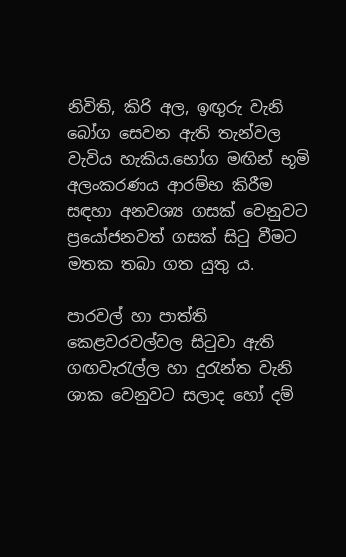නිවිති, කිරි අල, ඉඟුරු වැනි බෝග සෙවන ඇති තැන්වල වැවිය හැකිය.භෝග මඟින් භූමි අලංකරණය ආරම්භ කිරීම සඳහා අනවශ්‍ය ගසක් වෙනුවට ප්‍රයෝජනවත් ගසක් සිටු වීමට මතක තබා ගත යුතු ය.

පාරවල් හා පාත්ති කෙළවරවල්වල සිටුවා ඇති ගඟවැරැල්ල හා දුරැන්ත වැනි ශාක වෙනුවට සලාද හෝ දම්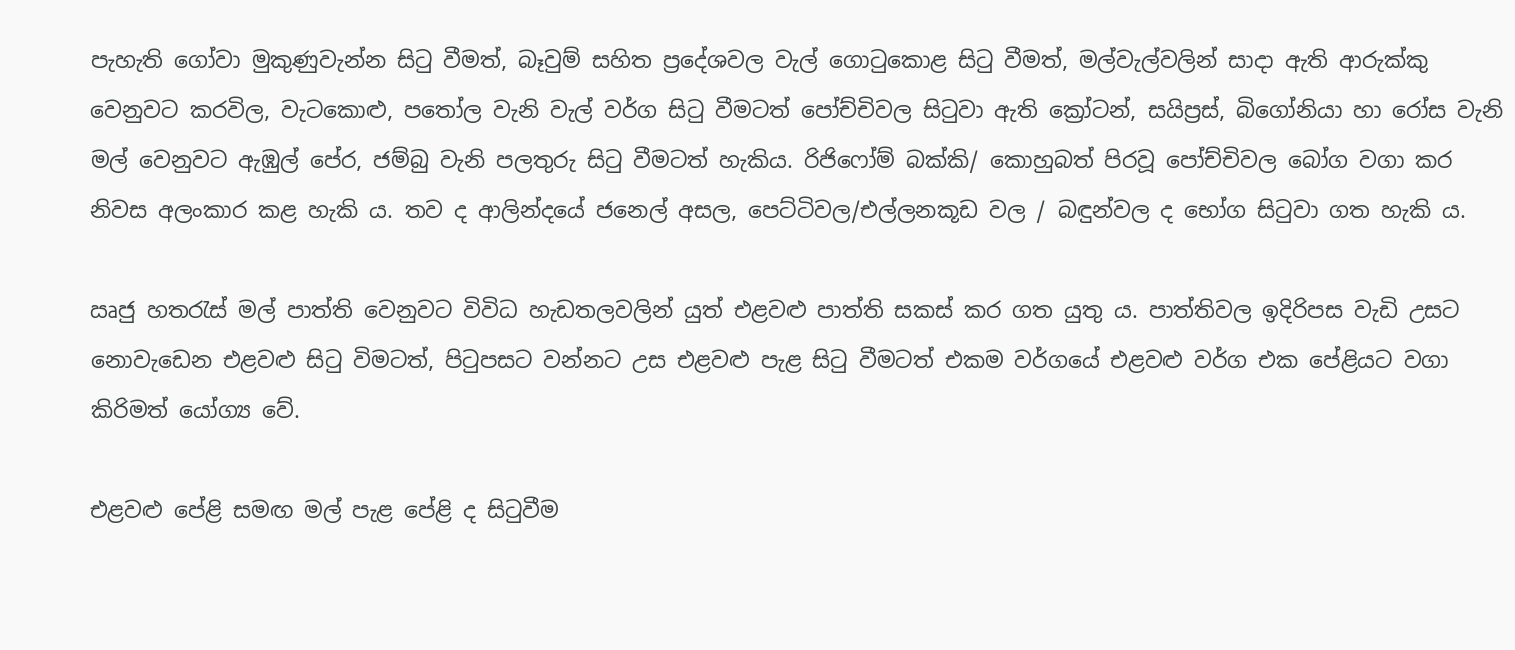පැහැති ගෝවා මුකුණුවැන්න සිටු වීමත්, බෑවුම් සහිත ප්‍රදේශවල වැල් ගොටුකොළ සිටු වීමත්, මල්වැල්වලින් සාදා ඇති ආරුක්කු වෙනුවට කරවිල, වැටකොළු, පතෝල වැනි වැල් වර්ග සිටු වීමටත් පෝච්චිවල සිටුවා ඇති ක්‍රෝටන්, සයිප්‍රස්, බිගෝනියා හා රෝස වැනි මල් වෙනුවට ඇඹුල් පේර, ජම්බු වැනි පලතුරු සිටු වීමටත් හැකිය. රිජිෆෝම් බක්කි/ කොහුබත් පිරවූ පෝච්චිවල බෝග වගා කර නිවස අලංකාර කළ හැකි ය. තව ද ආලින්දයේ ජනෙල් අසල, පෙට්ටිවල/එල්ලනකූඩ වල / බඳුන්වල ද භෝග සිටුවා ගත හැකි ය.

ඍජු හතරැස් මල් පාත්ති වෙනුවට විවිධ හැඩතලවලින් යුත් එළවළු පාත්ති සකස් කර ගත යුතු ය. පාත්තිවල ඉදිරිපස වැඩි උසට නොවැඩෙන එළවළු සිටු විමටත්, පිටුපසට වන්නට උස එළවළු පැළ සිටු වීමටත් එකම වර්ගයේ එළවළු වර්ග එක පේළියට වගා කිරිමත් යෝග්‍ය වේ.

එළවළු පේළි සමඟ මල් පැළ පේළි ද සිටුවීම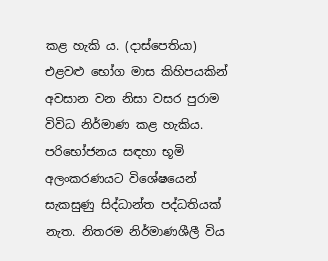කළ හැකි ය. (දාස්පෙතියා) එළවළු භෝග මාස කිහිපයකින් අවසාන වන නිසා වසර පුරාම විවිධ නිර්මාණ කළ හැකිය. පරිභෝජනය සඳහා භූමි අලංකරණයට විශේෂයෙන් සැකසුණු සිද්ධාන්ත පද්ධතියක් නැත. නිතරම නිර්මාණශීලී විය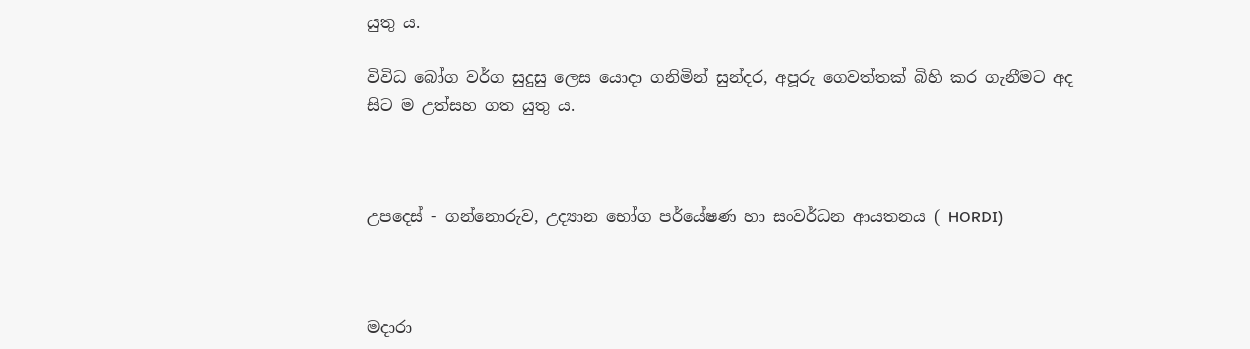යුතු ය.

විවිධ බෝග වර්ග සුදුසු ලෙස යොදා ගනිමින් සුන්දර, අපූරු ගෙවත්තක් බිහි කර ගැනීමට අද සිට ම උත්සහ ගත යුතු ය.



උපදෙස් - ගන්නොරුව, උද්‍යාන භෝග පර්යේෂණ හා සංවර්ධන ආයතනය ( HORDI)



මදාරා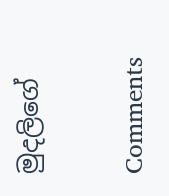මුදලිගේ

Comments